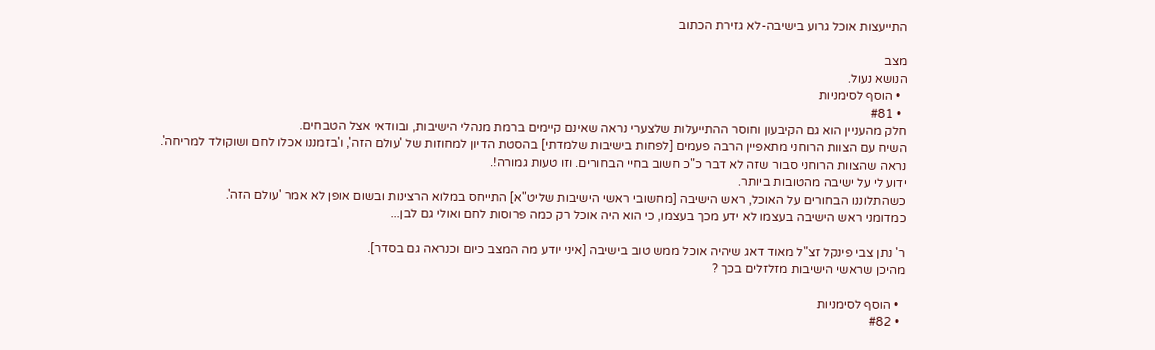התייעצות אוכל גרוע בישיבה-לא גזירת הכתוב

מצב
הנושא נעול.
  • הוסף לסימניות
  • #81
חלק מהעניין הוא גם הקיבעון וחוסר ההתייעלות שלצערי נראה שאינם קיימים ברמת מנהלי הישיבות, ובוודאי אצל הטבחים.
השיח עם הצוות הרוחני מתאפיין הרבה פעמים [לפחות בישיבות שלמדתי] בהסטת הדיון למחוזות של 'עולם הזה', ו'בזמננו אכלו לחם ושוקולד למריחה'.
נראה שהצוות הרוחני סבור שזה לא דבר כ"כ חשוב בחיי הבחורים. וזו טעות גמורה!.
ידוע לי על ישיבה מהטובות ביותר.
כשהתלוננו הבחורים על האוכל, ראש הישיבה [מחשובי ראשי הישיבות שליט"א] התייחס במלוא הרצינות ובשום אופן לא אמר 'עולם הזה'.
כמדומני ראש הישיבה בעצמו לא ידע מכך בעצמו, כי הוא היה אוכל רק כמה פרוסות לחם ואולי גם לבן...

ר' נתן צבי פינקל זצ"ל מאוד דאג שיהיה אוכל ממש טוב בישיבה [איני יודע מה המצב כיום וכנראה גם בסדר].
מהיכן שראשי הישיבות מזלזלים בכך ?

  • הוסף לסימניות
  • #82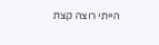הייתי רוצה קצת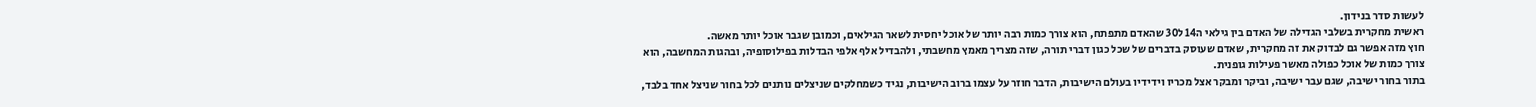לעשות סדר בנידון.
ראשית מחקרית בשלבי הגדילה של האדם בין גילאי ה14 ל30 שהאדם מתפתח, הוא צורך כמות רבה יותר של אוכל יחסית לשאר הגילאים, וכמובן שגבר אוכל יותר מאשה.
חוץ מזה אפשר גם לבדוק את זה מחקרית, שאדם שעוסק בדברים של שכל כגון דברי תורה, שזה מצריך מאמץ מחשבתי, ולהבדיל אלף אלפי הבדלות בפילוסופיה, ובהגות המחשבה, הוא צורך כמות של אוכל כפולה מאשר פעילות גופנית.
בתור בחור ישיבה, שגם עבר ישיבה, וביקר ומבקר אצל מכריו וידידיו בעולם הישיבות, הדבר חוזר על עצמו ברוב הישיבות, נגיד כשמחלקים שניצלים נותנים לכל בחור שניצל אחד בלבד,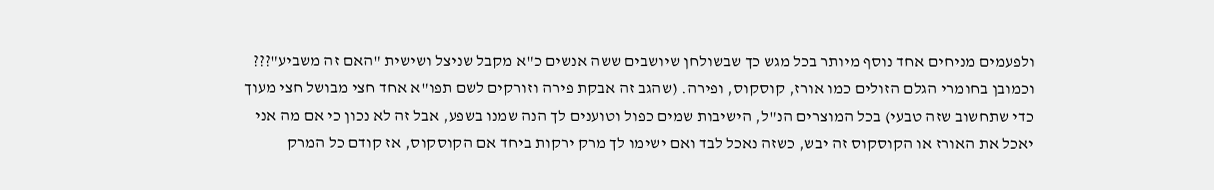ולפעמים מניחים אחד נוסף מיותר בכל מגש כך שבשולחן שיושבים ששה אנשים כ"א מקבל שניצל ושישית "האם זה משביע"???
וכמובן בחומרי הגלם הזולים כמו אורז, קוסקוס, ופירה. (שהגב זה אבקת פירה וזורקים לשם תפו"א אחד חצי מבושל חצי מעוך כדי שתחשוב שזה טבעי) בכל המוצרים הנ"ל, הישיבות שמים כפול וטוענים לך הנה שמנו בשפע, אבל זה לא נכון כי אם מה אני יאכל את האורז או הקוסקוס זה יבש, כשזה נאכל לבד ואם ישימו לך מרק ירקות ביחד אם הקוסקוס, אז קודם כל המרק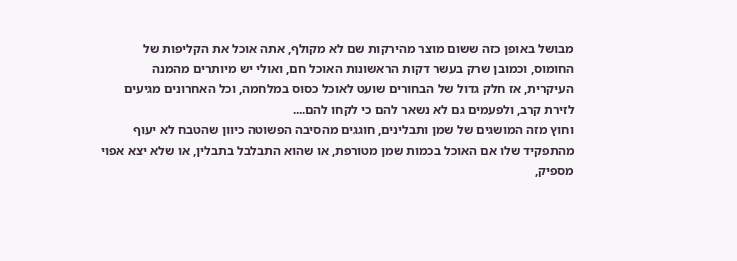מבושל באופן כזה ששום מוצר מהירקות שם לא מקולף, אתה אוכל את הקליפות של החומוס, וכמובן שרק בעשר דקות הראשונות האוכל חם, ואולי יש מיותרים מהמנה העיקרית, אז חלק גדול של הבחורים שועט לאוכל כסוס במלחמה, וכל האחרונים מגיעים לזירת קרב, ולפעמים גם לא נשאר להם כי לקחו להם....
וחוץ מזה המושגים של שמן ותבלינים, חוגגים מהסיבה הפשוטה כיוון שהטבח לא יעוף מהתפקיד שלו אם האוכל בכמות שמן מטורפת, או שהוא התבלבל בתבלין, או שלא יצא אפוי מספיק,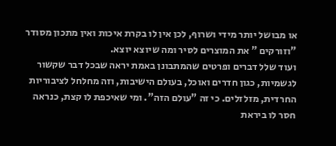או מבושל יותר מידי ושרוף, לכן אין לו בקרת איכות ואין מתכון מסודר "וזורקים " את המוצרים לסיר ומה שיוצא יוצא.
ועוד שלל דברים ופרטים שהמתבונן באמת יראה שבכל דבר שקשור לגשמיות, כגון חדרים ואוכל, בעולם הישיבות, וזה מחלחל לציבוריות החרדית, מזלזלים. כי זה "עולם הזה". ומי שאיכפת לו קצת, כנראה חסר לו ביראת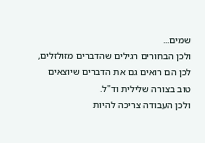שמים...
ולכן הבחורים רגילים שהדברים מזולזלים, לכן הם רואים גם את הדברים שיוצאים טוב בצורה שלילית וד"ל.
ולכן העבודה צריכה להיות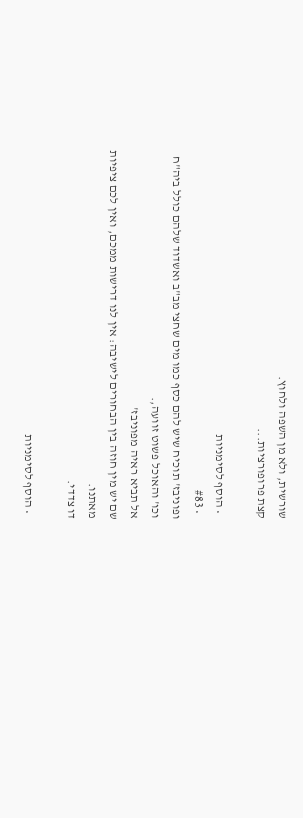שורשית, ולא מן השפה ולחוץ.
קצת פרופורציות...

  • הוסף לסימניות
  • #83
ופוניבז' תוכיח שיש להם כסף כמו מים שחצי מב"ב ואשדוד שלהם כולל ביה"ח וכו' והאוכל פשוט זוועה,.
אל תביא ראיה מפוניבז'
שם יש מין חוזה בין הבחורים לישיבה: אין לנו דרישות ממכם, ואין לכם ציפיות מאתנו.
דו צדדי.

  • הוסף לסימניות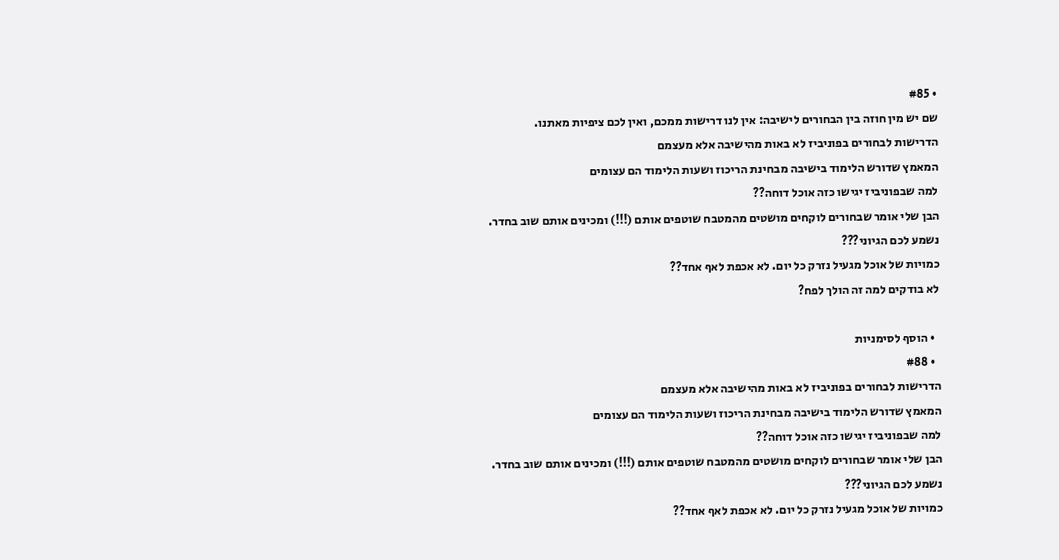• #85
שם יש מין חוזה בין הבחורים לישיבה: אין לנו דרישות ממכם, ואין לכם ציפיות מאתנו.
הדרישות לבחורים בפוניביז לא באות מהישיבה אלא מעצמם
המאמץ שדורש הלימוד בישיבה מבחינת הריכוז ושעות הלימוד הם עצומים
למה שבפוניביז יגישו כזה אוכל דוחה??
הבן שלי אומר שבחורים לוקחים מושטים מהמטבח שוטפים אותם (!!!) ומכינים אותם שוב בחדר.
נשמע לכם הגיוני???
כמויות של אוכל מגעיל נזרק כל יום. לא אכפת לאף אחד??
לא בודקים למה זה הולך לפח?

  • הוסף לסימניות
  • #88
הדרישות לבחורים בפוניביז לא באות מהישיבה אלא מעצמם
המאמץ שדורש הלימוד בישיבה מבחינת הריכוז ושעות הלימוד הם עצומים
למה שבפוניביז יגישו כזה אוכל דוחה??
הבן שלי אומר שבחורים לוקחים מושטים מהמטבח שוטפים אותם (!!!) ומכינים אותם שוב בחדר.
נשמע לכם הגיוני???
כמויות של אוכל מגעיל נזרק כל יום. לא אכפת לאף אחד??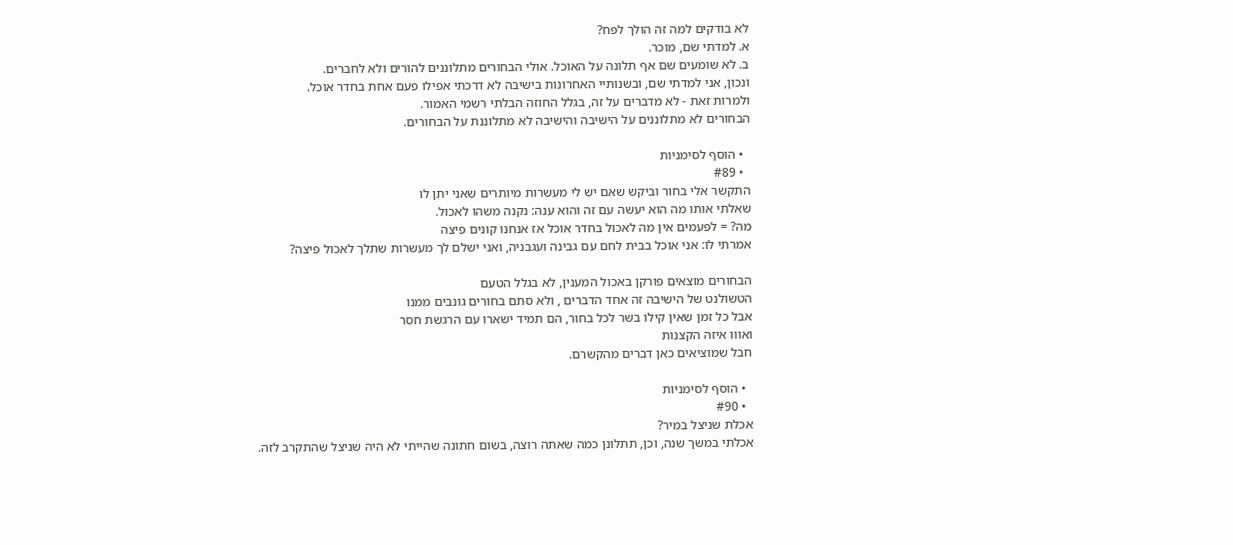לא בודקים למה זה הולך לפח?
א. למדתי שם, מוכר.
ב. לא שומעים שם אף תלונה על האוכל. אולי הבחורים מתלוננים להורים ולא לחברים.
ונכון, אני למדתי שם, ובשנותיי האחרונות בישיבה לא דרכתי אפילו פעם אחת בחדר אוכל.
ולמרות זאת - לא מדברים על זה, בגלל החוזה הבלתי רשמי האמור.
הבחורים לא מתלוננים על הישיבה והישיבה לא מתלוננת על הבחורים.

  • הוסף לסימניות
  • #89
התקשר אלי בחור וביקש שאם יש לי מעשרות מיותרים שאני יתן לו
שאלתי אותו מה הוא יעשה עם זה והוא ענה: נקנה משהו לאכול.
מה? = לפעמים אין מה לאכול בחדר אוכל אז אנחנו קונים פיצה
אמרתי לו: אני אוכל בבית לחם עם גבינה ועגבניה, ואני ישלם לך מעשרות שתלך לאכול פיצה?

הבחורים מוצאים פורקן באכול המענין, לא בגלל הטעם
הטשולנט של הישיבה זה אחד הדברים , ולא סתם בחורים גונבים ממנו
אבל כל זמן שאין קילו בשר לכל בחור, הם תמיד ישארו עם הרגשת חסר
ואווו איזה הקצנות
חבל שמוציאים כאן דברים מהקשרם.

  • הוסף לסימניות
  • #90
אכלת שניצל במיר?
אכלתי במשך שנה, וכן, תתלונן כמה שאתה רוצה, בשום חתונה שהייתי לא היה שניצל שהתקרב לזה.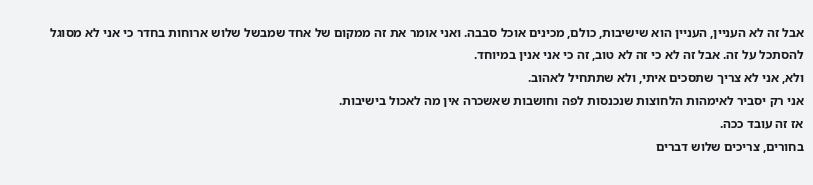אבל זה לא העניין, העניין הוא שישיבות, כולם, מכינים אוכל סבבה. ואני אומר את זה ממקום של אחד שמבשל שלוש ארוחות בחדר כי אני לא מסוגל להסתכל על זה. אבל זה לא כי זה לא טוב, זה כי אני אנין במיוחד.
ולא, אני לא צריך שתסכים איתי, ולא שתתחיל לאהוב.
אני רק יסביר לאימהות הלחוצות שנכנסות לפה וחושבות שאשכרה אין מה לאכול בישיבות.
אז זה עובד ככה.
בחורים, צריכים שלוש דברים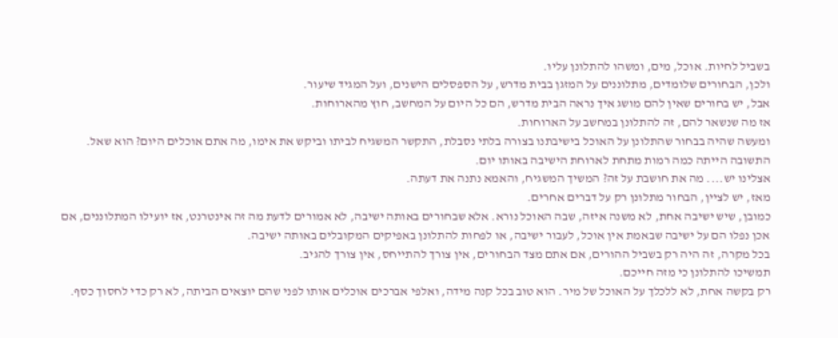בשביל לחיות. אוכל, מים, ומשהו להתלונן עליו.
ולכן, הבחורים שלומדים, מתלוננים על המזגן בבית מדרש, על הספסלים הישנים, ועל המגיד שיעור.
אבל, יש בחורים שאין להם מושג איך נראה הבית מדרש, הם כל היום על המחשב, חוץ מהארוחות.
אז מה שנשאר להם, זה להתלונן במחשב על הארוחות.
ומעשה שהיה בבחור שהתלונן על האוכל בישיבתנו בצורה בלתי נסבלת, התקשר המשגיח לביתו וביקש את אימו, מה אתם אוכלים היום? הוא שאל. התשובה הייתה כמה רמות מתחת לארוחת הישיבה באותו יום.
אצלינו יש.... מה את חושבת על זה? המשיך המשגיח, והאמא נתנה את דעתה.
מאז, יש לציין, הבחור מתלונן רק על דברים אחרים.
כמובן, שיש ישיבה אחת, לא משנה איזה, שבה האוכל נורא. אלא שבחורים באותה ישיבה, לא אמורים לדעת מה זה אינטרנט, אז יועילו המתלוננים, אם אכן נפלו הם על ישיבה שבאמת אין אוכל, לעבור ישיבה, או לפחות להתלונן באפיקים המקובלים באותה ישיבה.
בכל מקרה, זה היה רק בשביל ההורים, אם אתם מצד הבחורים, אין צורך להתייחס, אין צורך להגיב.
תמשיכו להתלונן כי מזה חייכם.
רק בקשה אחת, לא ללכלך על האוכל של מיר. הוא טוב בכל קנה מידה, ואלפי אברכים אוכלים אותו לפני שהם יוצאים הביתה, לא רק כדי לחסוך כסף.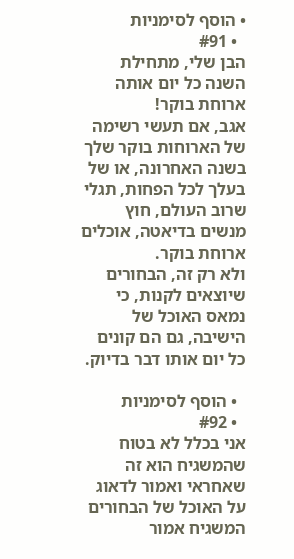• הוסף לסימניות
  • #91
הבן שלי, מתחילת השנה כל יום אותה ארוחת בוקר!
אגב, אם תעשי רשימה של הארוחות בוקר שלך בשנה האחרונה, או של בעלך לכל הפחות, תגלי שרוב העולם, חוץ מנשים בדיאטה, אוכלים ארוחת בוקר.
ולא רק זה, הבחורים שיוצאים לקנות, כי נמאס האוכל של הישיבה, גם הם קונים כל יום אותו דבר בדיוק.

  • הוסף לסימניות
  • #92
אני בכלל לא בטוח שהמשגיח הוא זה שאחראי ואמור לדאוג על האוכל של הבחורים
המשגיח אמור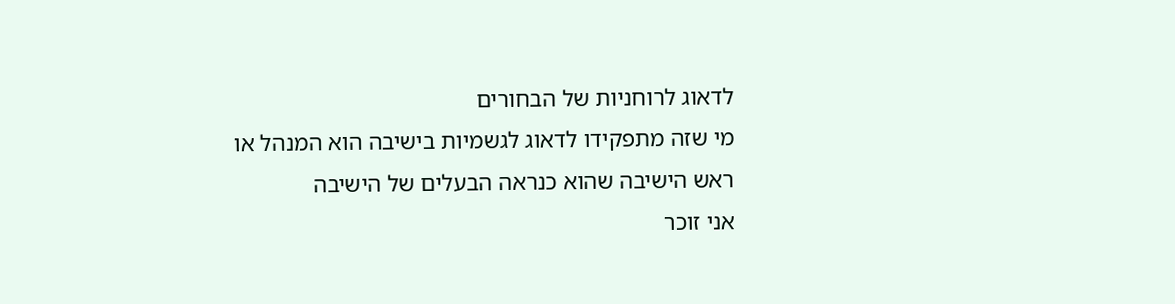לדאוג לרוחניות של הבחורים
מי שזה מתפקידו לדאוג לגשמיות בישיבה הוא המנהל או ראש הישיבה שהוא כנראה הבעלים של הישיבה
אני זוכר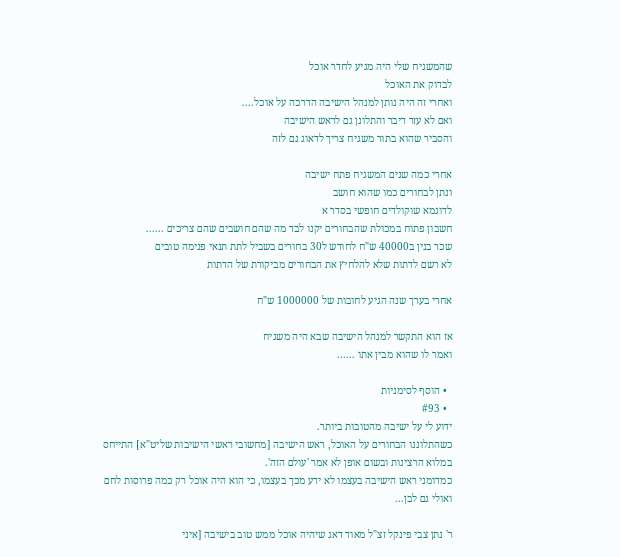שהמשגיח שלי היה מגיע לחדר אוכל
לבדוק את האוכל
ואחרי זה היה נותן למנהל הישיבה הדרכה על אוכל....
ואם לא עזר דיבר והתלונן גם לראש הישיבה
והסביר שהוא בתור משגיח צריך לדאוג גם לזה

אחרי כמה שנים המשגיח פתח ישיבה
ונתן לבחורים כמו שהוא חושב
לדוגמא שוקולדים חופשי בסדר א
חשבון פתוח במכולת שהבחורים יקנו לבד מה שהם חושבים שהם צריכים ......
שכר בנין ב40000 ש"ח לחודש ל30 בחורים בשביל לתת תנאי פנימה טובים
לא רשם לדתות שלא להלחיץ את הבחורים מביקורת של הדתות

אחרי בערך שנה הגיע לחובות של 1000000 ש"ח

אז הוא התקשר למנהל הישיבה שבא היה משגיח
ואמר לו שהוא מבין אתו ......

  • הוסף לסימניות
  • #93
ידוע לי על ישיבה מהטובות ביותר.
כשהתלוננו הבחורים על האוכל, ראש הישיבה [מחשובי ראשי הישיבות שליט"א] התייחס במלוא הרצינות ובשום אופן לא אמר 'עולם הזה'.
כמדומני ראש הישיבה בעצמו לא ידע מכך בעצמו, כי הוא היה אוכל רק כמה פרוסות לחם ואולי גם לבן...

ר' נתן צבי פינקל זצ"ל מאוד דאג שיהיה אוכל ממש טוב בישיבה [איני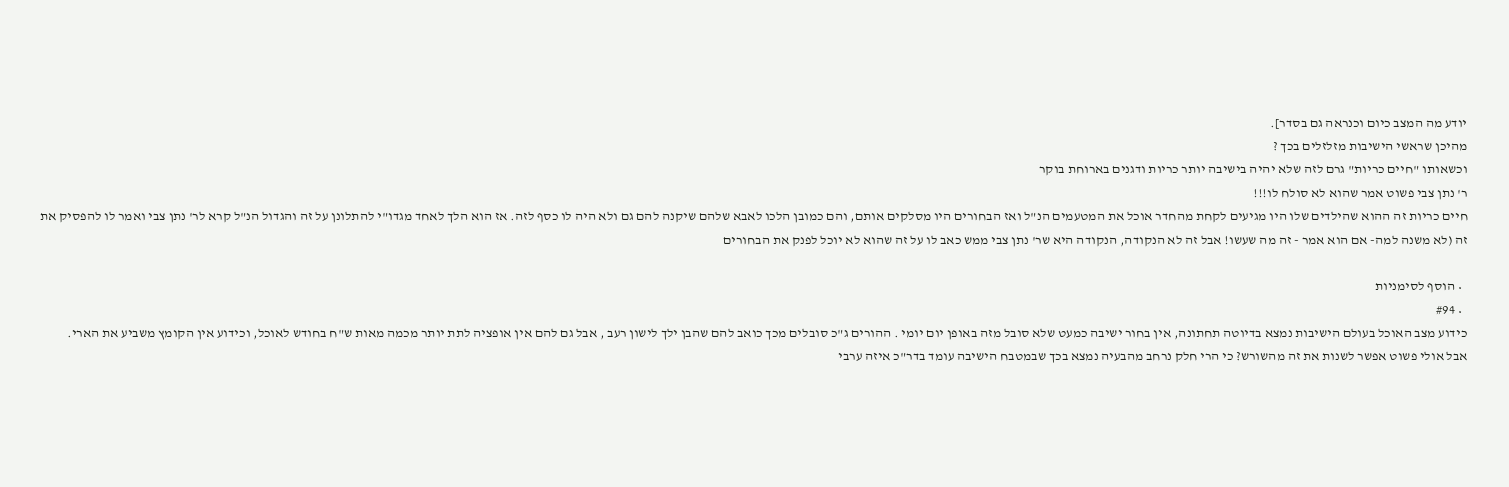יודע מה המצב כיום וכנראה גם בסדר].
מהיכן שראשי הישיבות מזלזלים בכך ?
וכשאותו "חיים כריות" גרם לזה שלא יהיה בישיבה יותר כריות ודגנים בארוחת בוקר
ר' נתן צבי פשוט אמר שהוא לא סולח לו!!!
חיים כריות זה ההוא שהילדים שלו היו מגיעים לקחת מהחדר אוכל את המטעמים הנ"ל ואז הבחורים היו מסלקים אותם, והם כמובן הלכו לאבא שלהם שיקנה להם גם ולא היה לו כסף לזה. אז הוא הלך לאחד מגדו"י להתלונן על זה והגדול הנ"ל קרא לר' נתן צבי ואמר לו להפסיק את זה (לא משנה למה- אם הוא אמר - זה מה שעשו! אבל זה לא הנקודה, הנקודה היא שר' נתן צבי ממש כאב לו על זה שהוא לא יוכל לפנק את הבחורים

  • הוסף לסימניות
  • #94
כידוע מצב האוכל בעולם הישיבות נמצא בדיוטה תחתונה, אין בחור ישיבה כמעט שלא סובל מזה באופן יום יומי . ההורים ג"כ סובלים מכך כואב להם שהבן ילך לישון רעב , אבל גם להם אין אופציה לתת יותר מכמה מאות ש"ח בחודש לאוכל, וכידוע אין הקומץ משביע את הארי.
אבל אולי פשוט אפשר לשנות את זה מהשורש? כי הרי חלק נרחב מהבעיה נמצא בכך שבמטבח הישיבה עומד בדר"כ איזה ערבי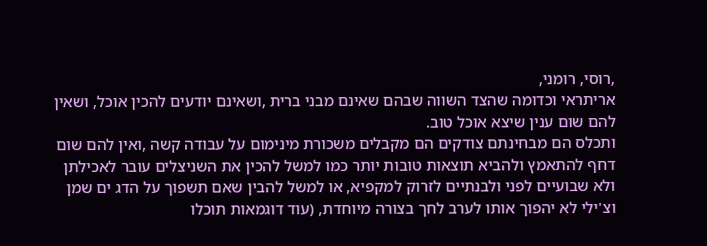,רוסי, רומני,
אריתראי וכדומה שהצד השווה שבהם שאינם מבני ברית ,ושאינם יודעים להכין אוכל, ושאין להם שום ענין שיצא אוכל טוב.
ותכלס הם מבחינתם צודקים הם מקבלים משכורת מינימום על עבודה קשה ,ואין להם שום דחף להתאמץ ולהביא תוצאות טובות יותר כמו למשל להכין את השניצלים עובר לאכילתן ולא שבועיים לפני ולבנתיים לזרוק למקפיא, או למשל להבין שאם תשפוך על הדג ים שמן וצ'ילי לא יהפוך אותו לערב לחך בצורה מיוחדת, (עוד דוגמאות תוכלו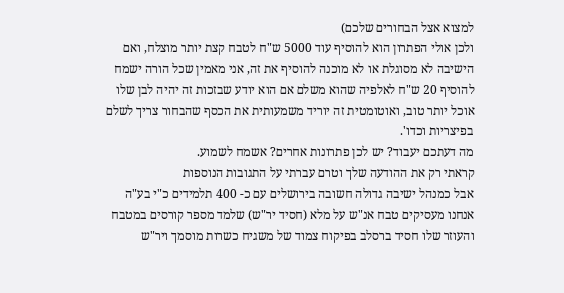למצוא אצל הבחורים שלכם)
ולכן אולי הפתרון הוא להוסיף עוד 5000 ש"ח לטבח קצת יותר מוצלח, ואם הישיבה לא מסוגלת או לא מוכנה להוסיף את זה, אני מאמין שכל הורה ישמח להוסיף 20 ש"ח לאלפיה שהוא משלם אם הוא יודע שבזכות זה יהיה לבן שלו אוכל יותר טוב, ואוטומטית זה יוריד משמעותית את הכסף שהבחור צריך לשלם בפיצריות וכדו'.
מה דעתכם יעבוד? יש לכן פתרונות אחרים? אשמח לשמוע.
קראתי רק את ההודעה שלך וטרם עברתי על התגובות הנוספות
אבל כמנהל ישיבה גדולה חשובה בירושלים עם כ- 400 תלמידים כ"י בע"ה
אנחנו מעסיקים טבח אנ"ש על מלא (חסיד יר"ש) שלמד מספר קורסים במטבח
והעוזר שלו חסיד ברסלב בפיקוח צמוד של משגיח כשרות מוסמך ויר"ש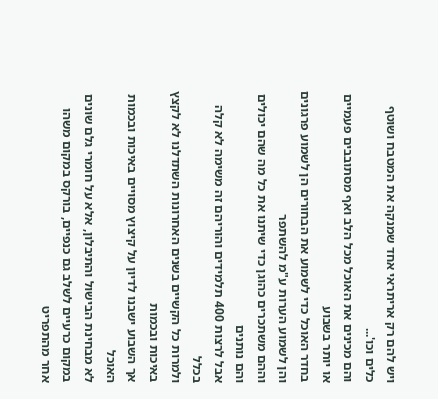ויש להם רק אריתראי אחד שמנקה את המטבח ושוטף כלים וכו'...
והם מכינים את האוכל מכל הלב ואף מסתובבים פעמיים או יותר בשבוע
בחדר האוכל כדי לשמוע את הבחורים הן לשמוע פרגונים והן לשמוע הערות ע"מ להשתפר
וההם משתכרים כהוגן כדי שיתנו את כל מה שהם יכולים והם נותנים
אבל לרצות 400 תלמידים והוריהם זה משימה לא קלה בכלל
ולמרות כל הקשיים בשנים האחרונות השתדלנו לא לקצץ באיכות ובכמות
אך השבוע ישבנו לדיון על קיצוץ מסויים באיכות ובכמות האוכל
לא מבחינת הבישול והתיבלון, אלא על חומרי גלם שונים
במקום כרעיים לשלב גם כנפיים, בורקס במקום משהו אחר מהתפריט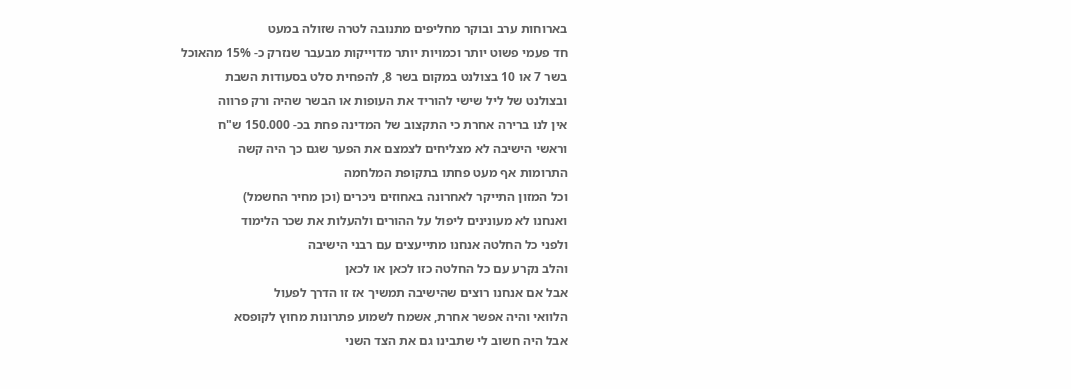בארוחות ערב ובוקר מחליפים מתנובה לטרה שזולה במעט
חד פעמי פשוט יותר וכמויות יותר מדוייקות מבעבר שנזרק כ- 15% מהאוכל
בשר 7 או 10 בצולנט במקום בשר 8, להפחית סלט בסעודות השבת
ובצולנט של ליל שישי להוריד את העופות או הבשר שהיה ורק פרווה
אין לנו ברירה אחרת כי התקצוב של המדינה פחת בכ- 150.000 ש"ח
וראשי הישיבה לא מצליחים לצמצם את הפער שגם כך היה קשה
התרומות אף מעט פחתו בתקופת המלחמה
וכל המזון התייקר לאחרונה באחוזים ניכרים (וכן מחיר החשמל)
ואנחנו לא מעונינים ליפול על ההורים ולהעלות את שכר הלימוד
ולפני כל החלטה אנחנו מתייעצים עם רבני הישיבה
והלב נקרע עם כל החלטה כזו לכאן או לכאן
אבל אם אנחנו רוצים שהישיבה תמשיך אז זו הדרך לפעול
הלוואי והיה אפשר אחרת, אשמח לשמוע פתרונות מחוץ לקופסא
אבל היה חשוב לי שתבינו גם את הצד השני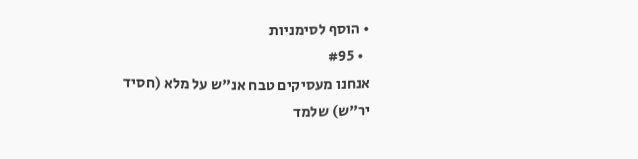• הוסף לסימניות
  • #95
אנחנו מעסיקים טבח אנ"ש על מלא (חסיד יר"ש) שלמד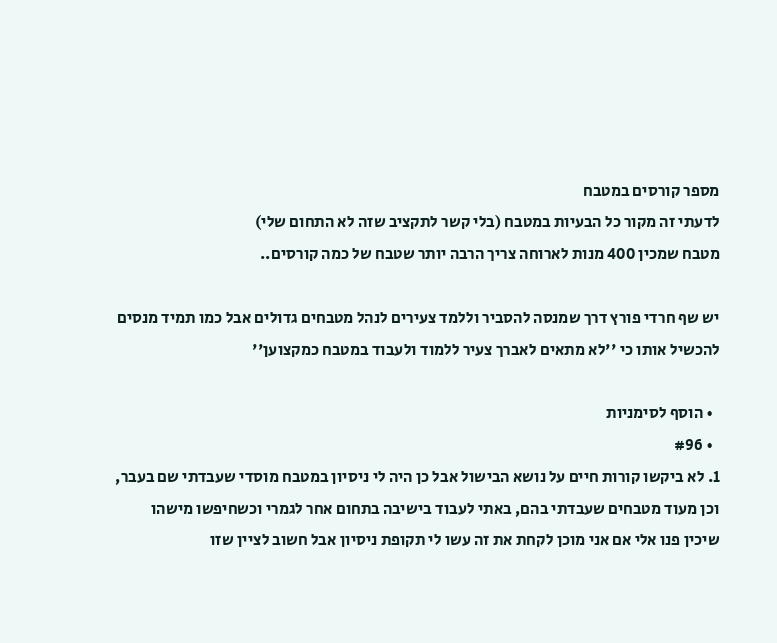מספר קורסים במטבח
לדעתי זה מקור כל הבעיות במטבח (בלי קשר לתקציב שזה לא התחום שלי)
מטבח שמכין 400 מנות לארוחה צריך הרבה יותר שטבח של כמה קורסים..

יש שף חרדי פורץ דרך שמנסה להסביר וללמד צעירים לנהל מטבחים גדולים אבל כמו תמיד מנסים להכשיל אותו כי ''לא מתאים לאברך צעיר ללמוד ולעבוד במטבח כמקצוען''

  • הוסף לסימניות
  • #96
1. לא ביקשו קורות חיים על נושא הבישול אבל כן היה לי ניסיון במטבח מוסדי שעבדתי שם בעבר, וכן מעוד מטבחים שעבדתי בהם, באתי לעבוד בישיבה בתחום אחר לגמרי וכשחיפשו מישהו שיכין פנו אלי אם אני מוכן לקחת את זה עשו לי תקופת ניסיון אבל חשוב לציין שזו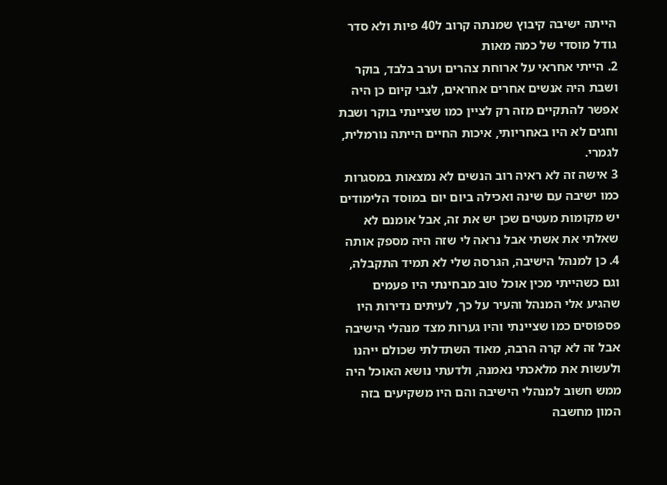הייתה ישיבה קיבוץ שמנתה קרוב ל40 פיות ולא סדר גודל מוסדי של כמה מאות
2. הייתי אחראי על ארוחת צהרים וערב בלבד, בוקר ושבת היה אנשים אחרים אחראים, לגבי קיום כן היה אפשר להתקיים מזה רק לציין כמו שציינתי בוקר ושבת וחגים לא היו באחריותי, איכות החיים הייתה נורמלית, לגמרי.
3 אישה זה לא ראיה רוב הנשים לא נמצאות במסגרות כמו ישיבה עם שינה ואכילה ביום יום במוסד הלימודים יש מקומות מעטים שכן יש את זה, אבל אומנם לא שאלתי את אשתי אבל נראה לי שזה היה מספק אותה
4. כן למנהל הישיבה, הגרסה שלי לא תמיד התקבלה, וגם כשהייתי מכין אוכל טוב מבחינתי היו פעמים שהגיע אלי המנהל והעיר על כך, לעיתים נדירות היו פספוסים כמו שציינתי והיו גערות מצד מנהלי הישיבה אבל זה לא קרה הרבה, מאוד השתדלתי שכולם ייהנו ולעשות את מלאכתי נאמנה, ולדעתי נושא האוכל היה ממש חשוב למנהלי הישיבה והם היו משקיעים בזה המון מחשבה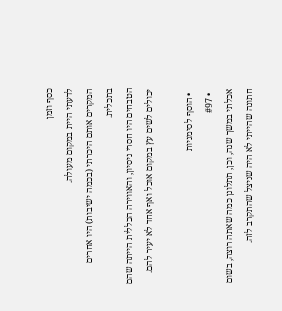כסף וזמן
לדעתי היית במקום מעולה.
המקרים אותם היכרתי (בכמה ישיבות) היו אחרים בתכלית.
הטבחים היו חסרי ניסיון, והאווירה הכללית הייתה שהם יכולים לשים עץ במקום אוכל ואף אחד לא יעיר להם.

  • הוסף לסימניות
  • #97
אכלתי במשך שנה, וכן, תתלונן כמה שאתה רוצה, בשום חתונה שהייתי לא היה שניצל שהתקרב לזה.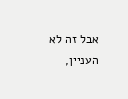אבל זה לא העניין,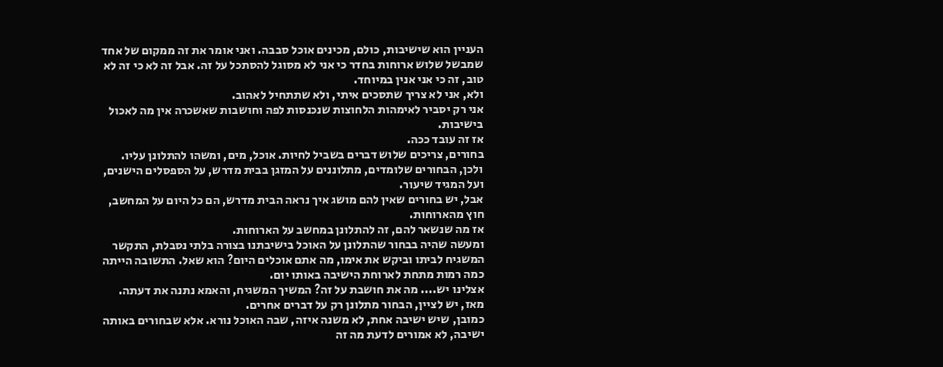העניין הוא שישיבות, כולם, מכינים אוכל סבבה. ואני אומר את זה ממקום של אחד שמבשל שלוש ארוחות בחדר כי אני לא מסוגל להסתכל על זה. אבל זה לא כי זה לא טוב, זה כי אני אנין במיוחד.
ולא, אני לא צריך שתסכים איתי, ולא שתתחיל לאהוב.
אני רק יסביר לאימהות הלחוצות שנכנסות לפה וחושבות שאשכרה אין מה לאכול בישיבות.
אז זה עובד ככה.
בחורים, צריכים שלוש דברים בשביל לחיות. אוכל, מים, ומשהו להתלונן עליו.
ולכן, הבחורים שלומדים, מתלוננים על המזגן בבית מדרש, על הספסלים הישנים, ועל המגיד שיעור.
אבל, יש בחורים שאין להם מושג איך נראה הבית מדרש, הם כל היום על המחשב, חוץ מהארוחות.
אז מה שנשאר להם, זה להתלונן במחשב על הארוחות.
ומעשה שהיה בבחור שהתלונן על האוכל בישיבתנו בצורה בלתי נסבלת, התקשר המשגיח לביתו וביקש את אימו, מה אתם אוכלים היום? הוא שאל. התשובה הייתה כמה רמות מתחת לארוחת הישיבה באותו יום.
אצלינו יש.... מה את חושבת על זה? המשיך המשגיח, והאמא נתנה את דעתה.
מאז, יש לציין, הבחור מתלונן רק על דברים אחרים.
כמובן, שיש ישיבה אחת, לא משנה איזה, שבה האוכל נורא. אלא שבחורים באותה ישיבה, לא אמורים לדעת מה זה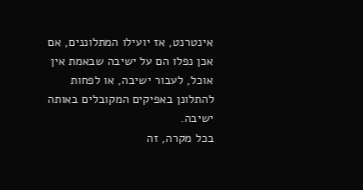אינטרנט, אז יועילו המתלוננים, אם אכן נפלו הם על ישיבה שבאמת אין אוכל, לעבור ישיבה, או לפחות להתלונן באפיקים המקובלים באותה ישיבה.
בכל מקרה, זה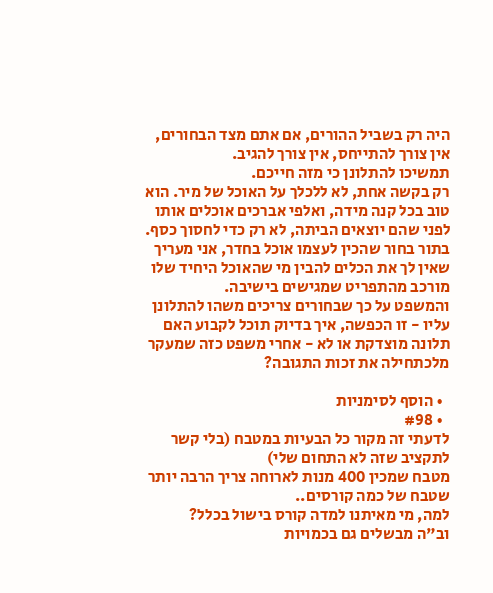היה רק בשביל ההורים, אם אתם מצד הבחורים, אין צורך להתייחס, אין צורך להגיב.
תמשיכו להתלונן כי מזה חייכם.
רק בקשה אחת, לא ללכלך על האוכל של מיר. הוא טוב בכל קנה מידה, ואלפי אברכים אוכלים אותו לפני שהם יוצאים הביתה, לא רק כדי לחסוך כסף.
בתור בחור שהכין לעצמו אוכל בחדר, אני מעריך שאין לך את הכלים להבין מי שהאוכל היחיד שלו מורכב מהתפריט שמגישים בישיבה.
והמשפט על כך שבחורים צריכים משהו להתלונן עליו - זו הכפשה, איך בדיוק תוכל לקבוע האם תלונה מוצדקת או לא - אחרי משפט כזה שמעקר מלכתחילה את זכות התגובה?

  • הוסף לסימניות
  • #98
לדעתי זה מקור כל הבעיות במטבח (בלי קשר לתקציב שזה לא התחום שלי)
מטבח שמכין 400 מנות לארוחה צריך הרבה יותר שטבח של כמה קורסים..
למה, מי מאיתנו למדה קורס בישול בכלל?
וב"ה מבשלים גם בכמויות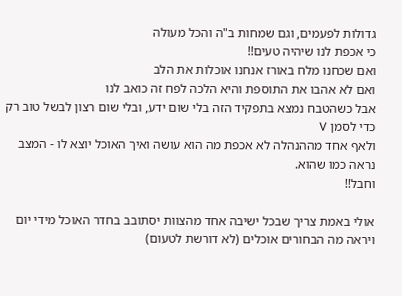גדולות לפעמים, וגם שמחות ב"ה והכל מעולה
כי אכפת לנו שיהיה טעים!!
ואם שכחנו מלח באורז אנחנו אוכלות את הלב
ואם לא אהבו את התוספת והיא הלכה לפח זה כואב לנו
אבל כשהטבח נמצא בתפקיד הזה בלי שום ידע, ובלי שום רצון לבשל טוב רק כדי לסמן V
ולאף אחד מההנהלה לא אכפת מה הוא עושה ואיך האוכל יוצא לו - המצב נראה כמו שהוא.
וחבל!!

אולי באמת צריך שבכל ישיבה אחד מהצוות יסתובב בחדר האוכל מידי יום ויראה מה הבחורים אוכלים (לא דורשת לטעום)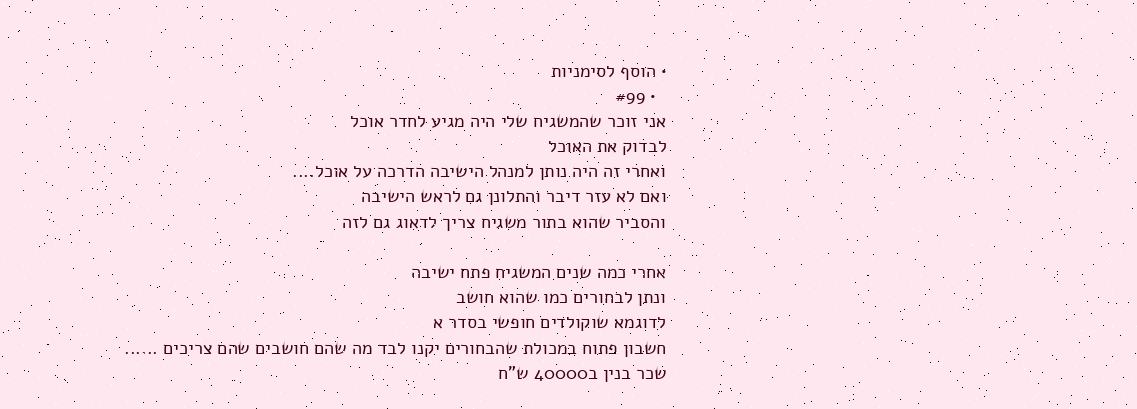• הוסף לסימניות
  • #99
אני זוכר שהמשגיח שלי היה מגיע לחדר אוכל
לבדוק את האוכל
ואחרי זה היה נותן למנהל הישיבה הדרכה על אוכל....
ואם לא עזר דיבר והתלונן גם לראש הישיבה
והסביר שהוא בתור משגיח צריך לדאוג גם לזה

אחרי כמה שנים המשגיח פתח ישיבה
ונתן לבחורים כמו שהוא חושב
לדוגמא שוקולדים חופשי בסדר א
חשבון פתוח במכולת שהבחורים יקנו לבד מה שהם חושבים שהם צריכים ......
שכר בנין ב40000 ש"ח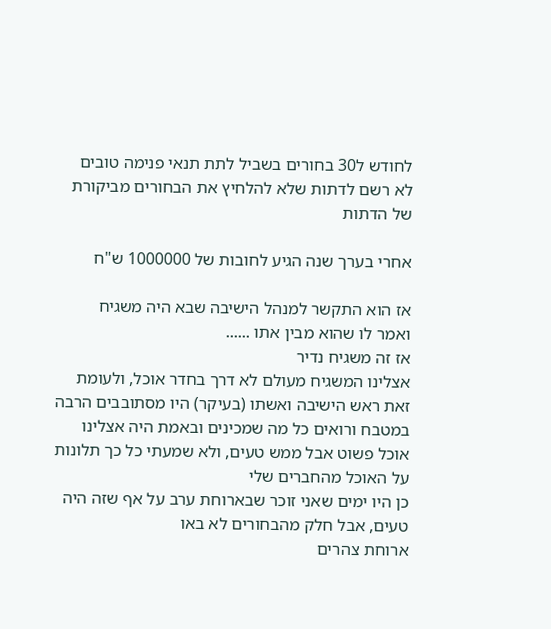לחודש ל30 בחורים בשביל לתת תנאי פנימה טובים
לא רשם לדתות שלא להלחיץ את הבחורים מביקורת של הדתות

אחרי בערך שנה הגיע לחובות של 1000000 ש"ח

אז הוא התקשר למנהל הישיבה שבא היה משגיח
ואמר לו שהוא מבין אתו ......
אז זה משגיח נדיר
אצלינו המשגיח מעולם לא דרך בחדר אוכל, ולעומת זאת ראש הישיבה ואשתו (בעיקר) היו מסתובבים הרבה במטבח ורואים כל מה שמכינים ובאמת היה אצלינו אוכל פשוט אבל ממש טעים, ולא שמעתי כל כך תלונות על האוכל מהחברים שלי
כן היו ימים שאני זוכר שבארוחת ערב על אף שזה היה טעים, אבל חלק מהבחורים לא באו
ארוחת צהרים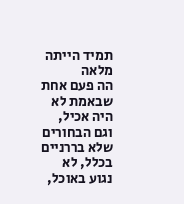תמיד הייתה מלאה
הה פעם אחת שבאמת לא היה אכיל, וגם הבחורים שלא בררניים בכלל, לא נגוע באוכל,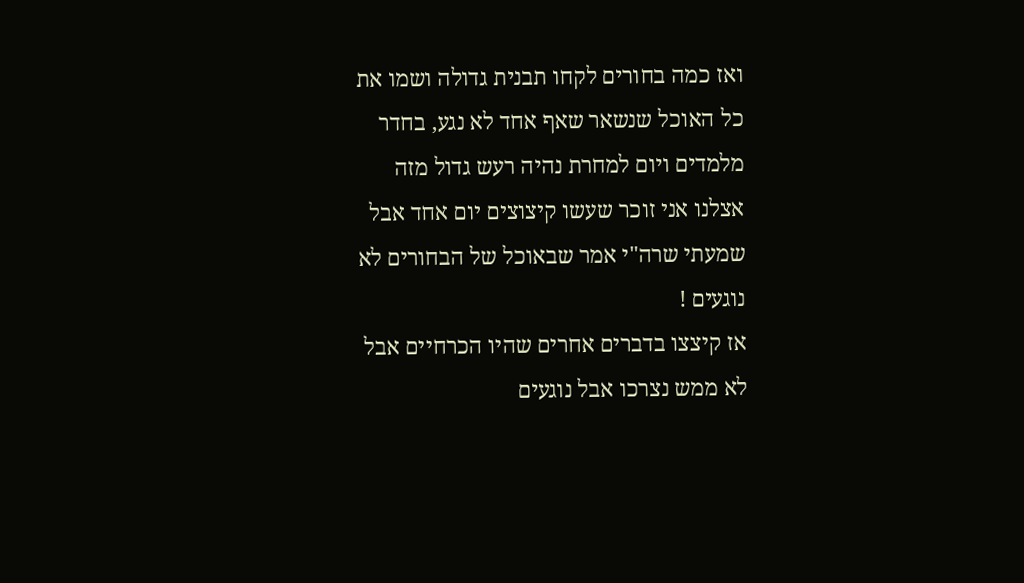ואז כמה בחורים לקחו תבנית גדולה ושמו את כל האוכל שנשאר שאף אחד לא נגע, בחדר מלמדים ויום למחרת נהיה רעש גדול מזה
אצלנו אני זוכר שעשו קיצוצים יום אחד אבל שמעתי שרה"י אמר שבאוכל של הבחורים לא נוגעים !
אז קיצצו בדברים אחרים שהיו הכרחיים אבל לא ממש נצרכו אבל נוגעים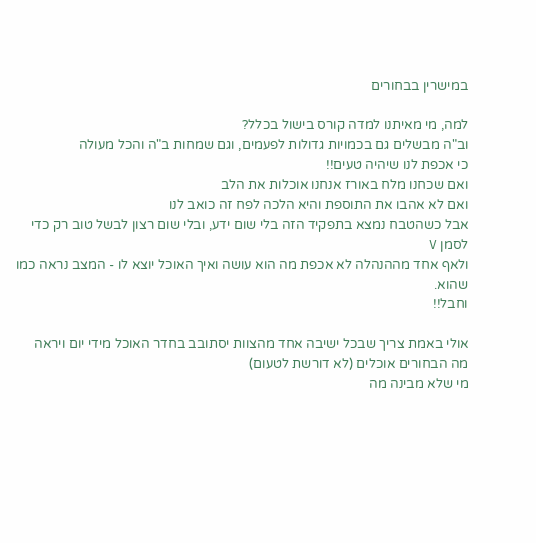במישרין בבחורים

למה, מי מאיתנו למדה קורס בישול בכלל?
וב"ה מבשלים גם בכמויות גדולות לפעמים, וגם שמחות ב"ה והכל מעולה
כי אכפת לנו שיהיה טעים!!
ואם שכחנו מלח באורז אנחנו אוכלות את הלב
ואם לא אהבו את התוספת והיא הלכה לפח זה כואב לנו
אבל כשהטבח נמצא בתפקיד הזה בלי שום ידע, ובלי שום רצון לבשל טוב רק כדי לסמן V
ולאף אחד מההנהלה לא אכפת מה הוא עושה ואיך האוכל יוצא לו - המצב נראה כמו שהוא.
וחבל!!

אולי באמת צריך שבכל ישיבה אחד מהצוות יסתובב בחדר האוכל מידי יום ויראה מה הבחורים אוכלים (לא דורשת לטעום)
מי שלא מבינה מה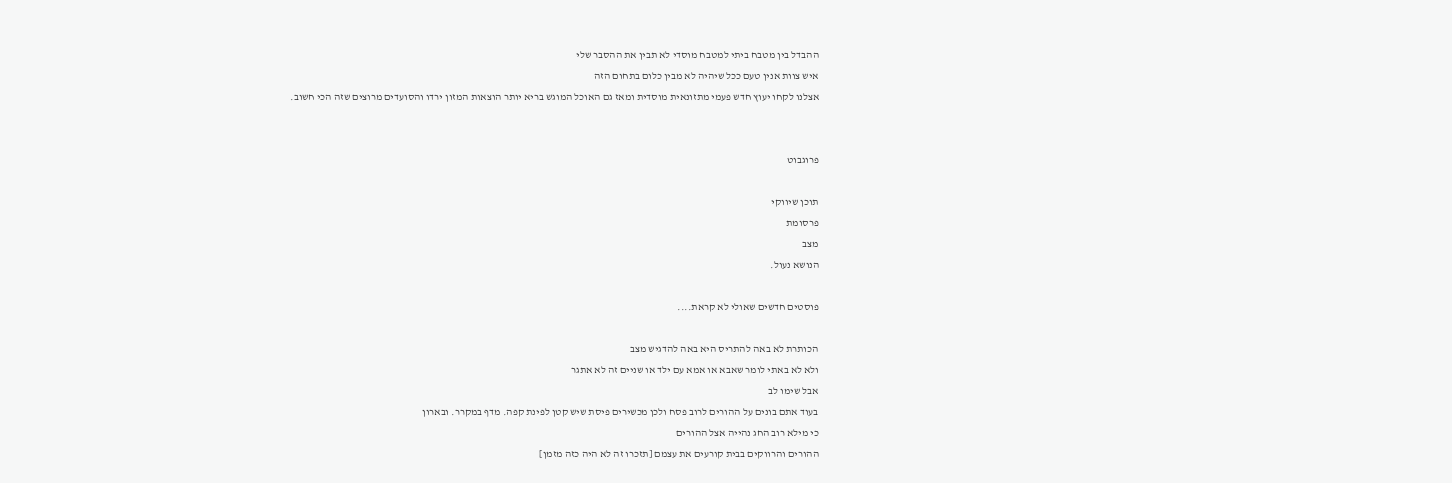ההבדל בין מטבח ביתי למטבח מוסדי לא תבין את ההסבר שלי
איש צוות אנין טעם ככל שיהיה לא מבין כלום בתחום הזה
אצלנו לקחו יעוץ חדש פעמי מתזונאית מוסדית ומאז גם האוכל המוגש בריא יותר הוצאות המזון ירדו והסועדים מרוצים שזה הכי חשוב.


פרוגבוט

תוכן שיווקי
פרסומת
מצב
הנושא נעול.

פוסטים חדשים שאולי לא קראת....

הכותרת לא באה להתריס היא באה להדגיש מצב
ולא לא באתי לומר שאבא או אמא עם ילד או שניים זה לא אתגר
אבל שימו לב
בעוד אתם בונים על ההורים לרוב פסח ולכן מכשירים פיסת שיש קטן לפינת קפה. מדף במקרר. ובארון
כי מילא רוב החג נהייה אצל ההורים
ההורים והרווקים בבית קורעים את עצמם [תזכרו זה לא היה כזה מזמן]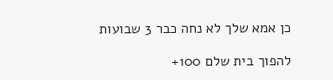כן אמא שלך לא נחה כבר 3 שבועות

להפוך בית שלם 100+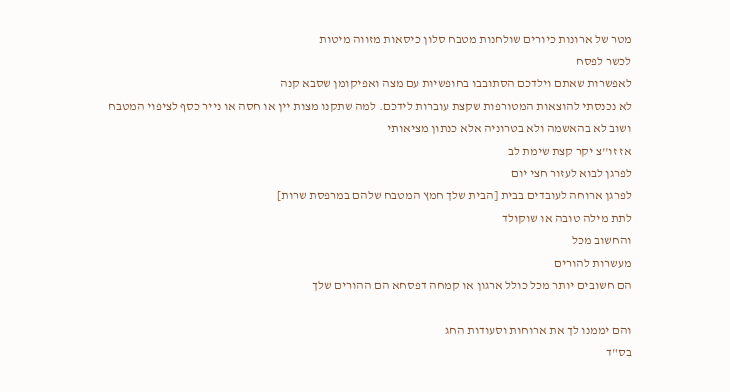מטר של ארונות כיורים שולחנות מטבח סלון כיסאות מזווה מיטות
לכשר לפסח
לאפשרות שאתם וילדכם הסתובבו בחופשיות עם מצה ואפיקומן שסבא קנה
לא נכנסתי להוצאות המטורפות שקצת עוברות לידכם. למה שתקנו מצות יין או חסה או נייר כסף לציפוי המטבח
ושוב לא בהאשמה ולא בטרוניה אלא כנתון מציאותי
אז זו''צ יקר קצת שימת לב
לפרגן לבוא לעזור חצי יום
לפרגן ארוחה לעובדים בבית [הבית שלך חמץ המטבח שלהם במרפסת שרות]
לתת מילה טובה או שוקולד
והחשוב מכל
מעשרות להורים
הם חשובים יותר מכל כולל ארגון או קמחה דפסחא הם ההורים שלך

והם יממנו לך את ארוחות וסעודות החג
בס"ד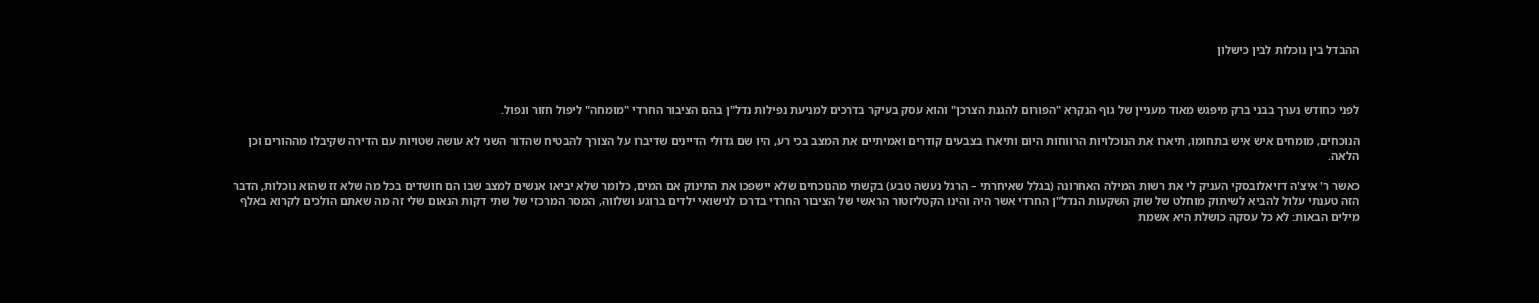ההבדל בין נוכלות לבין כישלון



לפני כחודש נערך בבני ברק מיפגש מאוד מעניין של גוף הנקרא "הפורום להגנת הצרכן" והוא עסק בעיקר בדרכים למניעת נפילות נדל"ן בהם הציבור החרדי "מומחה" ליפול חזור ונפול.

הנוכחים, מומחים איש איש בתחומו, תיארו את הנוכלויות הרווחות היום ותיארו בצבעים קודרים ואמיתיים את המצב בכי רע, היו שם גדולי הדיינים שדיברו על הצורך להבטיח שהדור השני לא עושה שטויות עם הדירה שקיבלו מההורים וכן הלאה.

כאשר ר' איצ'ה דזיאלובסקי העניק לי את רשות המילה האחרונה (בגלל שאיחרתי – הרגל נעשה טבע) בקשתי מהנוכחים שלא יישפכו את התינוק אם המים, כלומר שלא יביאו אנשים למצב שבו הם חושדים בכל מה שלא זז שהוא נוכלות, הדבר הזה טענתי עלול להביא לשיתוק מוחלט של שוק השקעות הנדל"ן החרדי אשר היה והינו הקטליזטור הראשי של הציבור החרדי בדרכו לנישואי ילדים ברוגע ושלווה, המסר המרכזי של שתי דקות הנאום שלי זה מה שאתם הולכים לקרוא באלף מילים הבאות: לא כל עסקה כושלת היא אשמת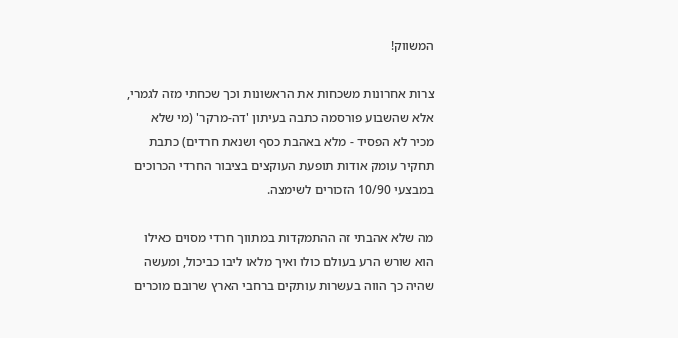המשווק!

צרות אחרונות משכחות את הראשונות וכך שכחתי מזה לגמרי, אלא שהשבוע פורסמה כתבה בעיתון 'דה-מרקר' (מי שלא מכיר לא הפסיד - מלא באהבת כסף ושנאת חרדים) כתבת תחקיר עומק אודות תופעת העוקצים בציבור החרדי הכרוכים במבצעי 10/90 הזכורים לשימצה.

מה שלא אהבתי זה ההתמקדות במתווך חרדי מסוים כאילו הוא שורש הרע בעולם כולו ואיך מלאו ליבו כביכול, ומעשה שהיה כך הווה בעשרות עותקים ברחבי הארץ שרובם מוכרים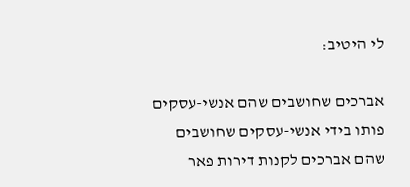לי היטיב:

אברכים שחושבים שהם אנשי-עסקים פותו בידי אנשי-עסקים שחושבים שהם אברכים לקנות דירות פאר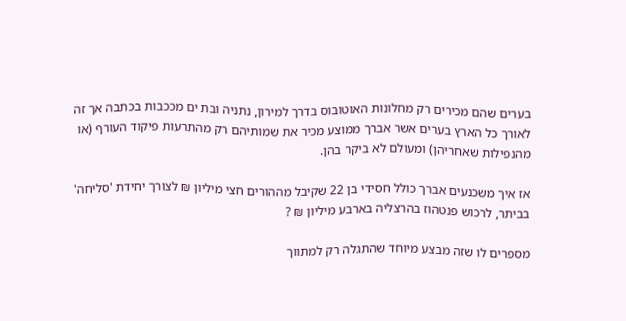בערים שהם מכירים רק מחלונות האוטובוס בדרך למירון, נתניה ובת ים מככבות בכתבה אך זה לאורך כל הארץ בערים אשר אברך ממוצע מכיר את שמותיהם רק מהתרעות פיקוד העורף (או מהנפילות שאחריהן) ומעולם לא ביקר בהן.

אז איך משכנעים אברך כולל חסידי בן 22 שקיבל מההורים חצי מיליון ₪ לצורך יחידת 'סליחה' בביתר, לרכוש פנטהוז בהרצליה בארבע מיליון ₪ ?

מספרים לו שזה מבצע מיוחד שהתגלה רק למתווך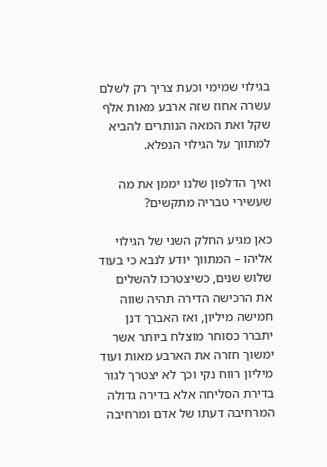בגילוי שמימי וכעת צריך רק לשלם עשרה אחוז שזה ארבע מאות אלף שקל ואת המאה הנותרים להביא למתווך על הגילוי הנפלא.

ואיך הדלפון שלנו יממן את מה שעשירי טבריה מתקשים?

כאן מגיע החלק השני של הגילוי אליהו – המתווך יודע לנבא כי בעוד שלוש שנים, כשיצטרכו להשלים את הרכישה הדירה תהיה שווה חמישה מיליון, ואז האברך דנן יתברר כסוחר מוצלח ביותר אשר ימשוך חזרה את הארבע מאות ועוד מיליון רווח נקי וכך לא יצטרך לגור בדירת הסליחה אלא בדירה גדולה המרחיבה דעתו של אדם ומרחיבה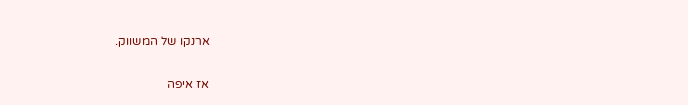ארנקו של המשווק.

אז איפה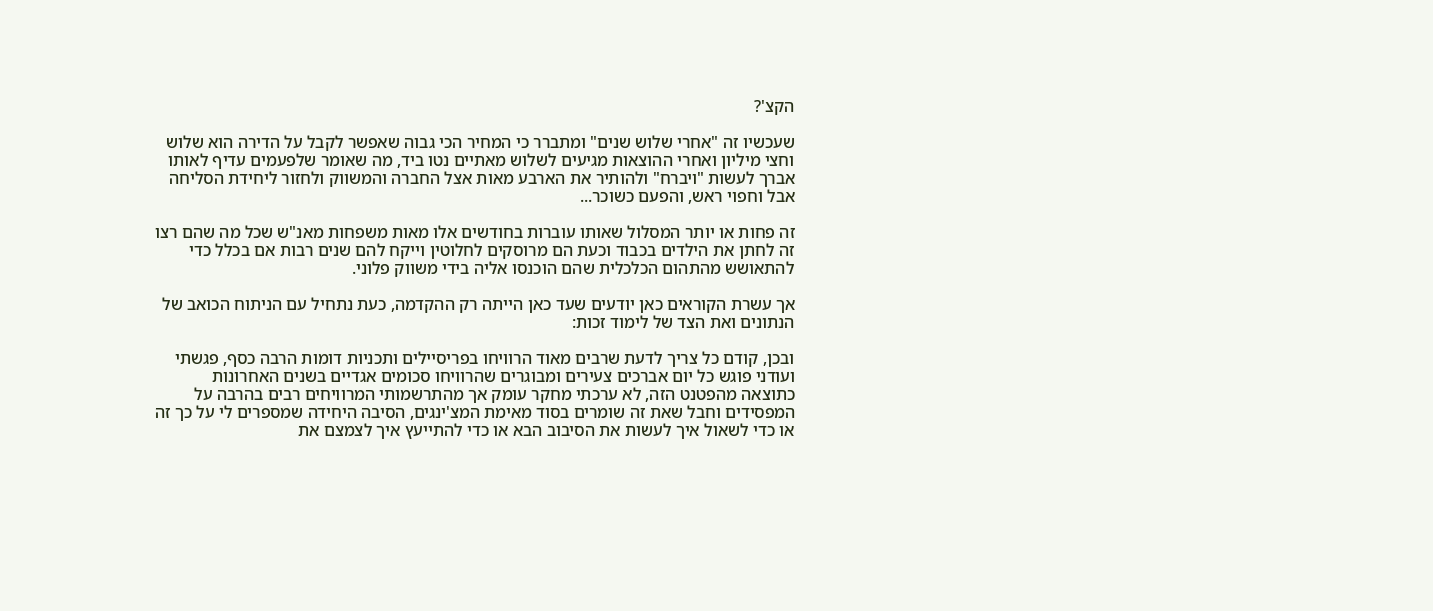הקצ'?

שעכשיו זה "אחרי שלוש שנים" ומתברר כי המחיר הכי גבוה שאפשר לקבל על הדירה הוא שלוש וחצי מיליון ואחרי ההוצאות מגיעים לשלוש מאתיים נטו ביד, מה שאומר שלפעמים עדיף לאותו אברך לעשות "ויברח" ולהותיר את הארבע מאות אצל החברה והמשווק ולחזור ליחידת הסליחה אבל וחפוי ראש, והפעם כשוכר...

זה פחות או יותר המסלול שאותו עוברות בחודשים אלו מאות משפחות מאנ"ש שכל מה שהם רצו זה לחתן את הילדים בכבוד וכעת הם מרוסקים לחלוטין וייקח להם שנים רבות אם בכלל כדי להתאושש מהתהום הכלכלית שהם הוכנסו אליה בידי משווק פלוני.

אך עשרת הקוראים כאן יודעים שעד כאן הייתה רק ההקדמה, כעת נתחיל עם הניתוח הכואב של הנתונים ואת הצד של לימוד זכות:

ובכן, קודם כל צריך לדעת שרבים מאוד הרוויחו בפריסיילים ותכניות דומות הרבה כסף, פגשתי ועודני פוגש כל יום אברכים צעירים ומבוגרים שהרוויחו סכומים אגדיים בשנים האחרונות כתוצאה מהפטנט הזה, לא ערכתי מחקר עומק אך מהתרשמותי המרוויחים רבים בהרבה על המפסידים וחבל שאת זה שומרים בסוד מאימת המצ'ינגים, הסיבה היחידה שמספרים לי על כך זה או כדי לשאול איך לעשות את הסיבוב הבא או כדי להתייעץ איך לצמצם את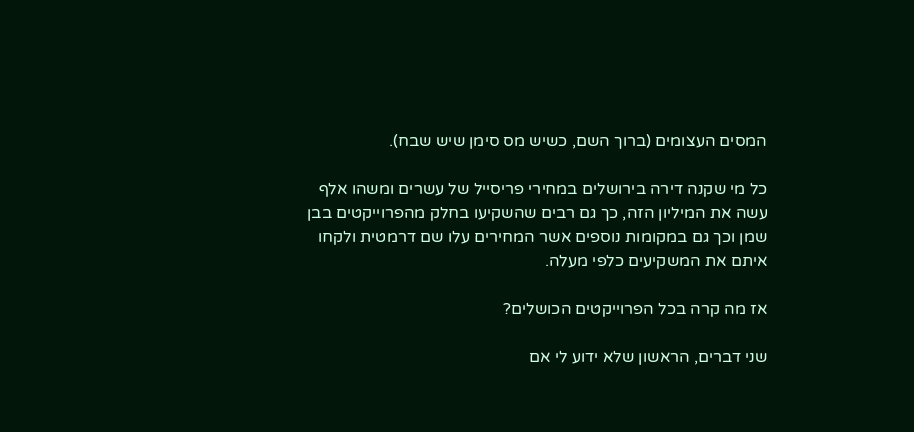המסים העצומים (ברוך השם, כשיש מס סימן שיש שבח).

כל מי שקנה דירה בירושלים במחירי פריסייל של עשרים ומשהו אלף עשה את המיליון הזה, כך גם רבים שהשקיעו בחלק מהפרוייקטים בבן שמן וכך גם במקומות נוספים אשר המחירים עלו שם דרמטית ולקחו איתם את המשקיעים כלפי מעלה.

אז מה קרה בכל הפרוייקטים הכושלים?

שני דברים, הראשון שלא ידוע לי אם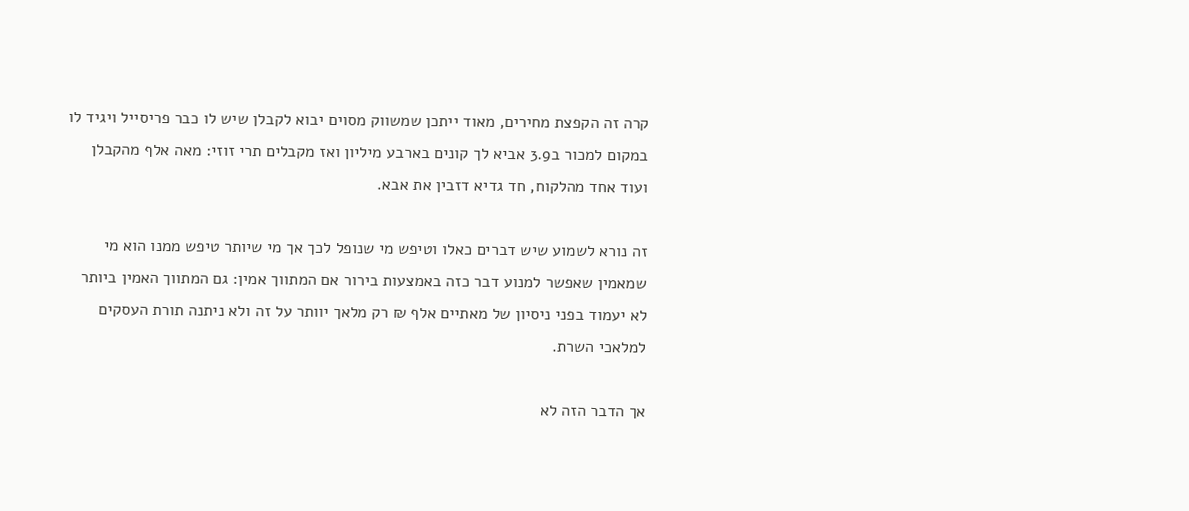קרה זה הקפצת מחירים, מאוד ייתכן שמשווק מסוים יבוא לקבלן שיש לו כבר פריסייל ויגיד לו במקום למכור ב3.9 אביא לך קונים בארבע מיליון ואז מקבלים תרי זוזי: מאה אלף מהקבלן ועוד אחד מהלקוח, חד גדיא דזבין את אבא.

זה נורא לשמוע שיש דברים כאלו וטיפש מי שנופל לכך אך מי שיותר טיפש ממנו הוא מי שמאמין שאפשר למנוע דבר כזה באמצעות בירור אם המתווך אמין: גם המתווך האמין ביותר לא יעמוד בפני ניסיון של מאתיים אלף ₪ רק מלאך יוותר על זה ולא ניתנה תורת העסקים למלאכי השרת.

אך הדבר הזה לא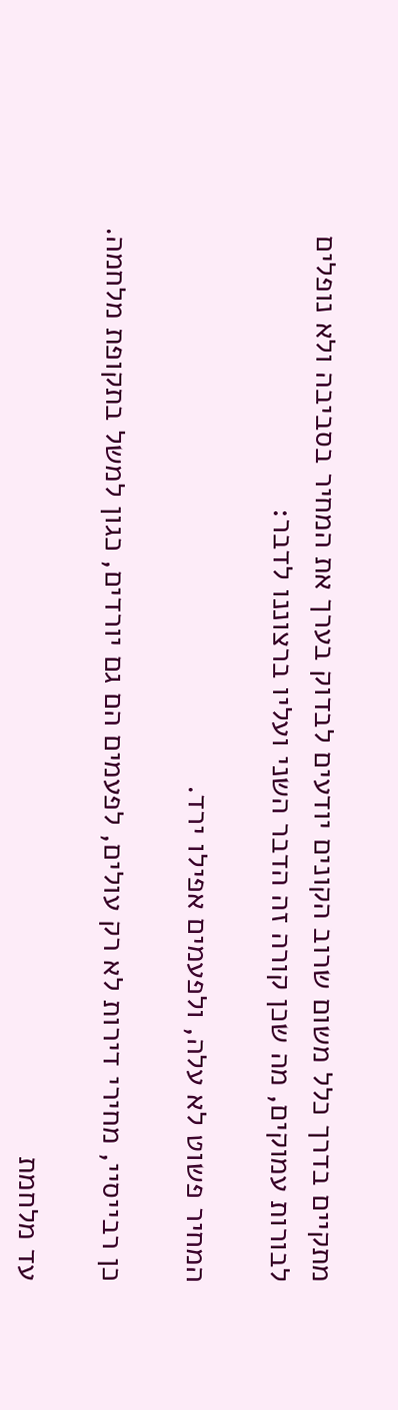מתקיים בדרך כלל משום שרוב הקונים יודעים לבדוק בערך את המחיר בסביבה ולא נופלים לבורות עמוקים, מה שכן קורה זה הדבר השני ועליו ברצוננו לדבר:

המחיר פשוט לא עלה, ולפעמים אפילו ירד.

כן רבייסיי, מחירי דירות לא רק עולים, לפעמים הם גם יורדים, כגון למשל בתקופת מלחמה.

עד מלחמת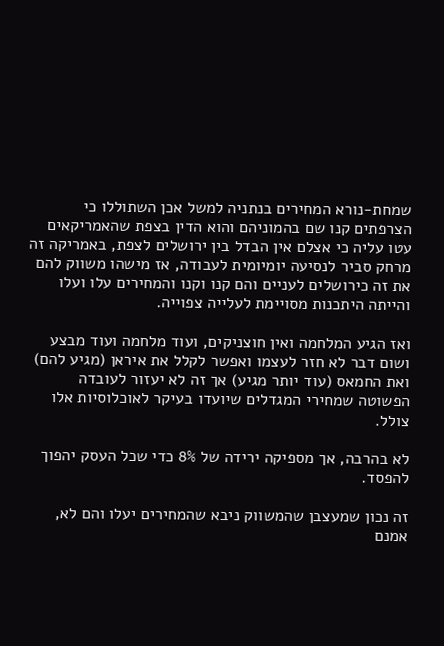שמחת-נורא המחירים בנתניה למשל אכן השתוללו כי הצרפתים קנו שם בהמוניהם והוא הדין בצפת שהאמריקאים עטו עליה כי אצלם אין הבדל בין ירושלים לצפת, באמריקה זה מרחק סביר לנסיעה יומיומית לעבודה, אז מישהו משווק להם את זה כירושלים לעניים והם קנו וקנו והמחירים עלו ועלו והייתה היתכנות מסויימת לעלייה צפוייה.

ואז הגיע המלחמה ואין חוצניקים, ועוד מלחמה ועוד מבצע ושום דבר לא חזר לעצמו ואפשר לקלל את איראן (מגיע להם) ואת החמאס (עוד יותר מגיע) אך זה לא יעזור לעובדה הפשוטה שמחירי המגדלים שיועדו בעיקר לאוכלוסיות אלו צולל.

לא בהרבה, אך מספיקה ירידה של 8% כדי שכל העסק יהפוך להפסד.

זה נכון שמעצבן שהמשווק ניבא שהמחירים יעלו והם לא, אמנם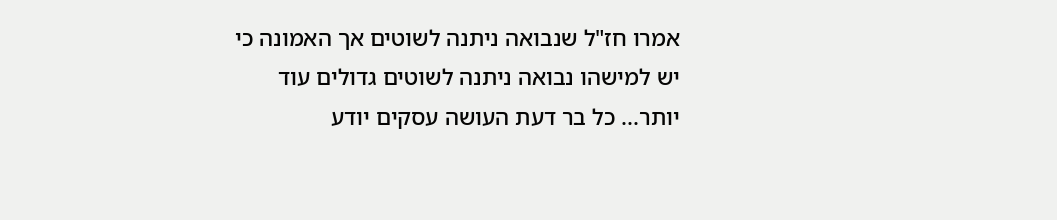אמרו חז"ל שנבואה ניתנה לשוטים אך האמונה כי יש למישהו נבואה ניתנה לשוטים גדולים עוד יותר... כל בר דעת העושה עסקים יודע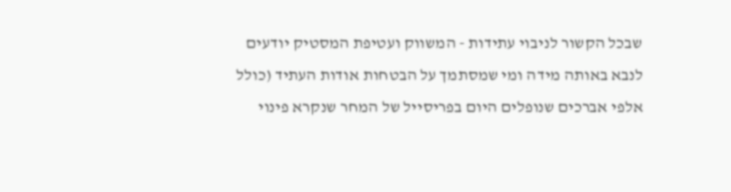שבכל הקשור לניבוי עתידות - המשווק ועטיפת המסטיק יודעים לנבא באותה מידה ומי שמסתמך על הבטחות אודות העתיד (כולל אלפי אברכים שנופלים היום בפריסייל של המחר שנקרא פינוי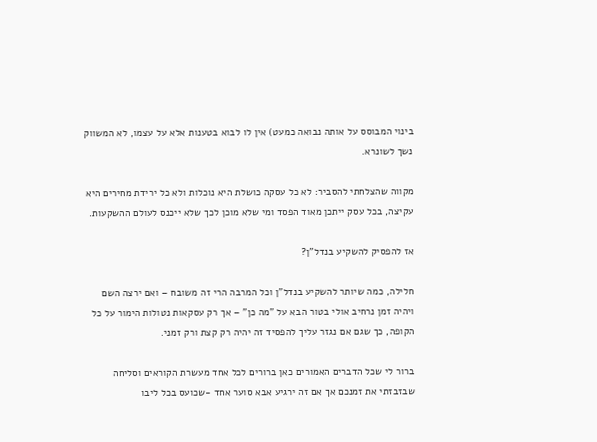בינוי המבוסס על אותה נבואה כמעט) אין לו לבוא בטענות אלא על עצמו, לא המשווק נשך לשונרא.

מקווה שהצלחתי להסביר: לא כל עסקה כושלת היא נוכלות ולא כל ירידת מחירים היא עקיצה, בכל עסק ייתכן מאוד הפסד ומי שלא מוכן לכך שלא ייכנס לעולם ההשקעות.

אז להפסיק להשקיע בנדל"ן?

חלילה, כמה שיותר להשקיע בנדל"ן וכל המרבה הרי זה משובח – ואם ירצה השם ויהיה זמן נרחיב אולי בטור הבא על "מה כן" – אך רק עסקאות נטולות הימור על כל הקופה, כך שגם אם נגזר עליך להפסיד זה יהיה רק קצת ורק זמני.

ברור לי שכל הדברים האמורים כאן ברורים לכל אחד מעשרת הקוראים וסליחה שבזבזתי את זמנכם אך אם זה ירגיע אבא סוער אחד -שכועס בכל ליבו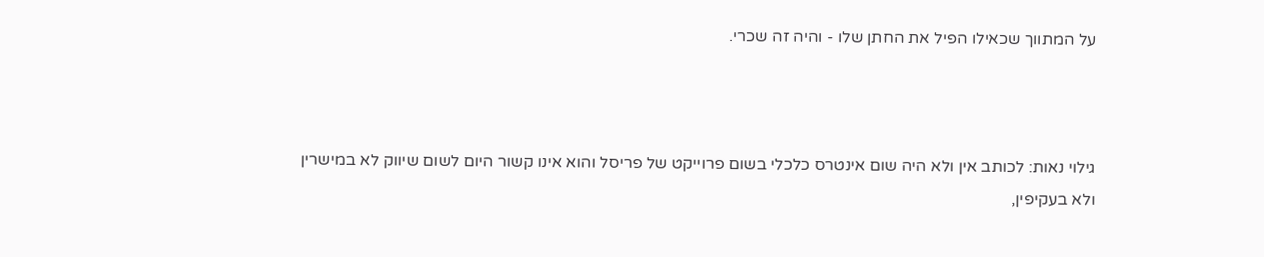על המתווך שכאילו הפיל את החתן שלו - והיה זה שכרי.



גילוי נאות: לכותב אין ולא היה שום אינטרס כלכלי בשום פרוייקט של פריסל והוא אינו קשור היום לשום שיווק לא במישרין ולא בעקיפין,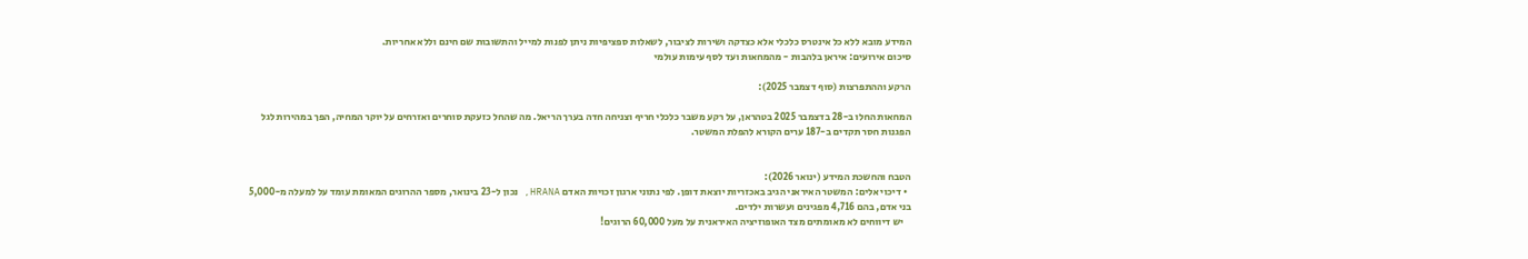המידע מובא ללא כל אינטרס כלכלי אלא כצדקה ושירות לציבור, לשאלות ספציפיות ניתן לפנות למייל והתשובות שם חינם וללא אחריות.
סיכום אירועים: איראן בלהבות - מהמחאות ועד לסף עימות עולמי

הרקע וההתפרצות (סוף דצמבר 2025):

המחאות החלו ב-28 בדצמבר 2025 בטהראן, על רקע משבר כלכלי חריף וצניחה חדה בערך הריאל. מה שהחל כזעקת סוחרים ואזרחים על יוקר המחיה, הפך במהירות לגל הפגנות חסר תקדים ב-187 ערים הקורא להפלת המשטר.


הטבח והחשכת המידע (ינואר 2026):
  • דיכוי אלים: המשטר האיראני הגיב באכזריות יוצאת דופן. לפי נתוני ארגון זכויות האדם HRANA, נכון ל-23 בינואר, מספר ההרוגים המאומת עומד על למעלה מ-5,000 בני אדם, בהם 4,716 מפגינים ועשרות ילדים.
    יש דיווחים לא מאומתים מצד האופוזיציה האיראנית על מעל 60,000 הרוגים!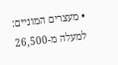• מעצרים המוניים: למעלה מ-26,500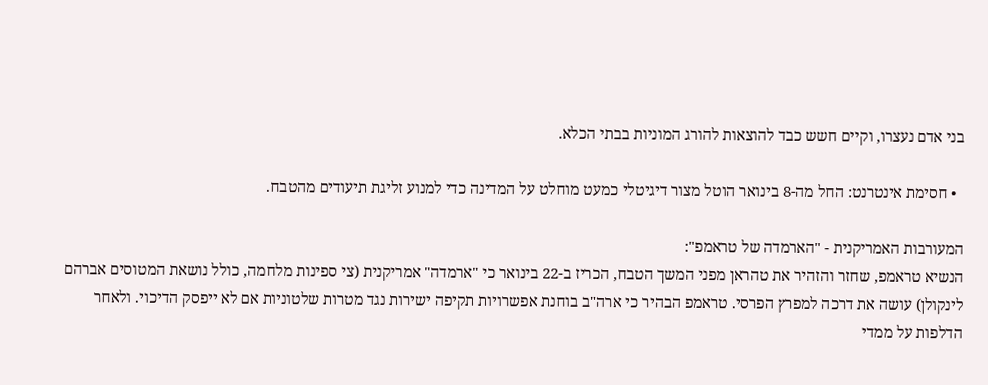בני אדם נעצרו, וקיים חשש כבד להוצאות להורג המוניות בבתי הכלא.

  • חסימת אינטרנט: החל מה-8 בינואר הוטל מצור דיגיטלי כמעט מוחלט על המדינה כדי למנוע זליגת תיעודים מהטבח.

המעורבות האמריקנית - "הארמדה של טראמפ":
הנשיא טראמפ, שחזר והזהיר את טהראן מפני המשך הטבח, הכריז ב-22 בינואר כי "ארמדה" אמריקנית (צי ספינות מלחמה, כולל נושאת המטוסים אברהם לינקולן) עושה את דרכה למפרץ הפרסי. טראמפ הבהיר כי ארה"ב בוחנת אפשרויות תקיפה ישירות נגד מטרות שלטוניות אם לא ייפסק הדיכוי. ולאחר הדלפות על ממדי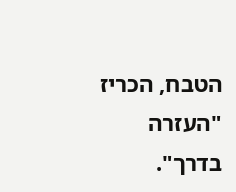הטבח, הכריז "העזרה בדרך".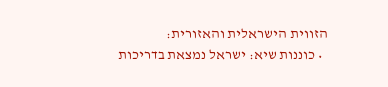הזווית הישראלית והאזורית:
  • כוננות שיא: ישראל נמצאת בדריכות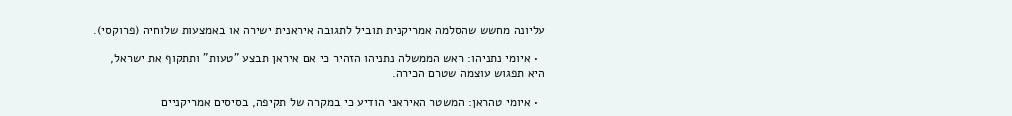עליונה מחשש שהסלמה אמריקנית תוביל לתגובה איראנית ישירה או באמצעות שלוחיה (פרוקסי).

  • איומי נתניהו: ראש הממשלה נתניהו הזהיר כי אם איראן תבצע "טעות" ותתקוף את ישראל, היא תפגוש עוצמה שטרם הכירה.

  • איומי טהראן: המשטר האיראני הודיע כי במקרה של תקיפה, בסיסים אמריקניים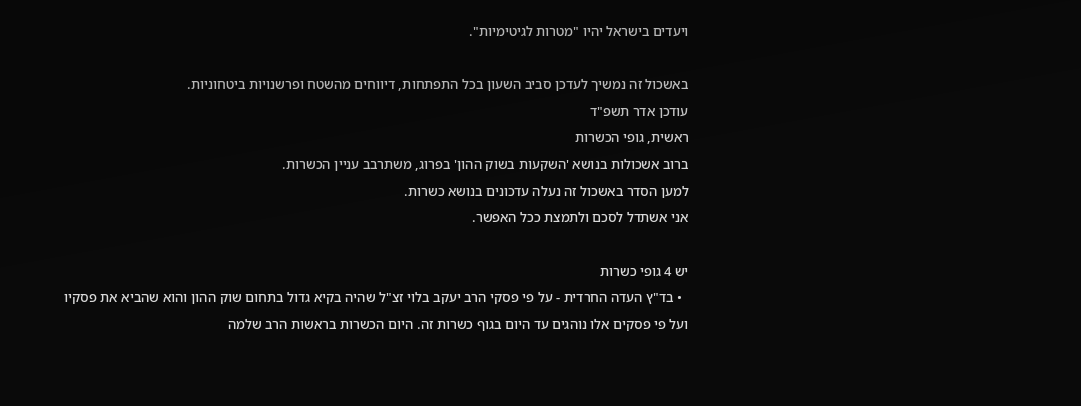ויעדים בישראל יהיו "מטרות לגיטימיות".

באשכול זה נמשיך לעדכן סביב השעון בכל התפתחות, דיווחים מהשטח ופרשנויות ביטחוניות.
עודכן אדר תשפ"ד
ראשית, גופי הכשרות
ברוב אשכולות בנושא 'השקעות בשוק ההון' בפרוג, משתרבב עניין הכשרות.
למען הסדר באשכול זה נעלה עדכונים בנושא כשרות.
אני אשתדל לסכם ולתמצת ככל האפשר.

יש 4 גופי כשרות
  • בד"ץ העדה החרדית - על פי פסקי הרב יעקב בלוי זצ"ל שהיה בקיא גדול בתחום שוק ההון והוא שהביא את פסקיו ועל פי פסקים אלו נוהגים עד היום בגוף כשרות זה. היום הכשרות בראשות הרב שלמה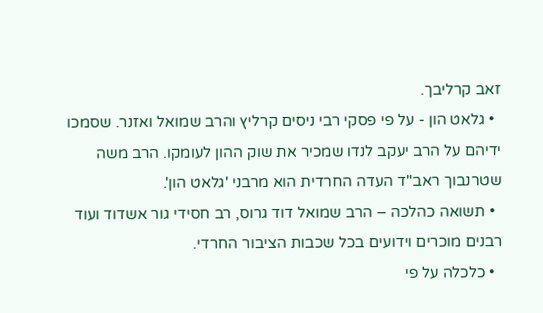זאב קרליבך.
  • גלאט הון - על פי פסקי רבי ניסים קרליץ והרב שמואל ואזנר. שסמכו ידיהם על הרב יעקב לנדו שמכיר את שוק ההון לעומקו. הרב משה שטרנבוך ראב"ד העדה החרדית הוא מרבני 'גלאט הון'.
  • תשואה כהלכה – הרב שמואל דוד גרוס, רב חסידי גור אשדוד ועוד רבנים מוכרים וידועים בכל שכבות הציבור החרדי.
  • כלכלה על פי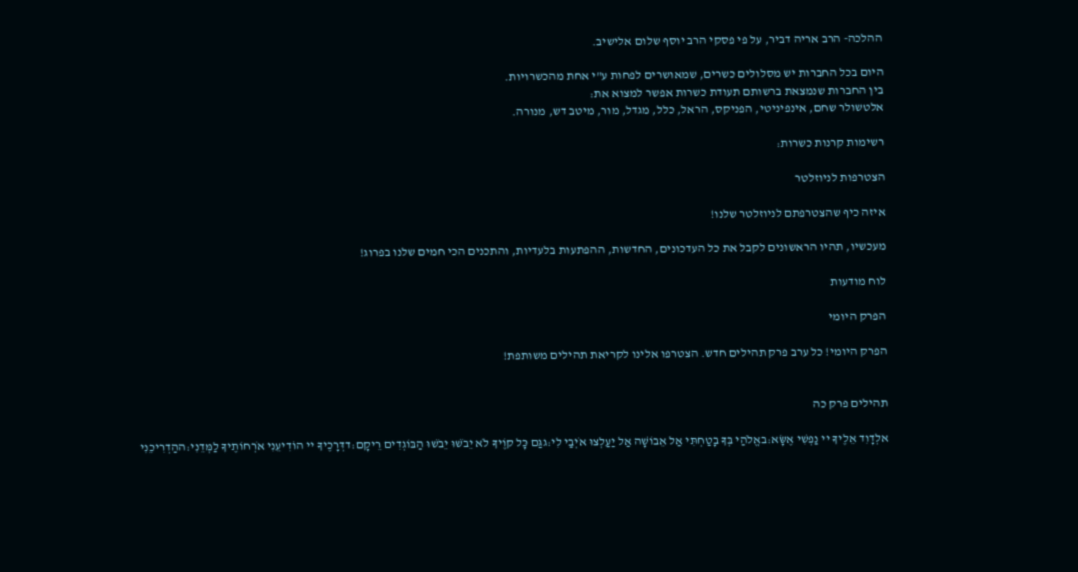ההלכה- הרב אריה דביר, על פי פסקי הרב יוסף שלום אלישיב.

היום בכל החברות יש מסלולים כשרים, שמאושרים לפחות ע"י אחת מהכשרויות.
בין החברות שנמצאת ברשותם תעודת כשרות אפשר למצוא את:
אלטשולר שחם, אינפיניטי, הפניקס, הראל, כלל, מגדל, מור, מיטב דש, מנורה.

רשימות קרנות כשרות:

הצטרפות לניוזלטר

איזה כיף שהצטרפתם לניוזלטר שלנו!

מעכשיו, תהיו הראשונים לקבל את כל העדכונים, החדשות, ההפתעות בלעדיות, והתכנים הכי חמים שלנו בפרוג!

לוח מודעות

הפרק היומי

הפרק היומי! כל ערב פרק תהילים חדש. הצטרפו אלינו לקריאת תהילים משותפת!


תהילים פרק כה

אלְדָוִד אֵלֶיךָ יי נַפְשִׁי אֶשָּׂא:באֱלֹהַי בְּךָ בָטַחְתִּי אַל אֵבוֹשָׁה אַל יַעַלְצוּ אֹיְבַי לִי:גגַּם כָּל קוֶֹיךָ לֹא יֵבֹשׁוּ יֵבֹשׁוּ הַבּוֹגְדִים רֵיקָם:דדְּרָכֶיךָ יי הוֹדִיעֵנִי אֹרְחוֹתֶיךָ לַמְּדֵנִי:ההַדְרִיכֵנִי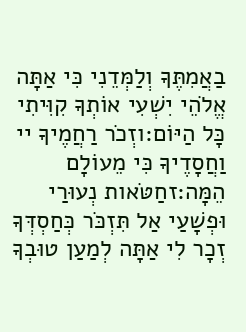בַאֲמִתֶּךָ וְלַמְּדֵנִי כִּי אַתָּה אֱלֹהֵי יִשְׁעִי אוֹתְךָ קִוִּיתִי כָּל הַיּוֹם:וזְכֹר רַחֲמֶיךָ יי וַחֲסָדֶיךָ כִּי מֵעוֹלָם הֵמָּה:זחַטֹּאות נְעוּרַי וּפְשָׁעַי אַל תִּזְכֹּר כְּחַסְדְּךָ זְכָר לִי אַתָּה לְמַעַן טוּבְךָ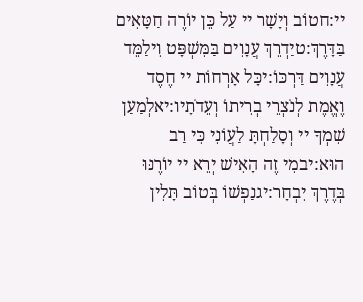יי:חטוֹב וְיָשָׁר יי עַל כֵּן יוֹרֶה חַטָּאִים בַּדָּרֶךְ:טיַדְרֵךְ עֲנָוִים בַּמִּשְׁפָּט וִילַמֵּד עֲנָוִים דַּרְכּוֹ:יכָּל אָרְחוֹת יי חֶסֶד וֶאֱמֶת לְנֹצְרֵי בְרִיתוֹ וְעֵדֹתָיו:יאלְמַעַן שִׁמְךָ יי וְסָלַחְתָּ לַעֲוֹנִי כִּי רַב הוּא:יבמִי זֶה הָאִישׁ יְרֵא יי יוֹרֶנּוּ בְּדֶרֶךְ יִבְחָר:יגנַפְשׁוֹ בְּטוֹב תָּלִין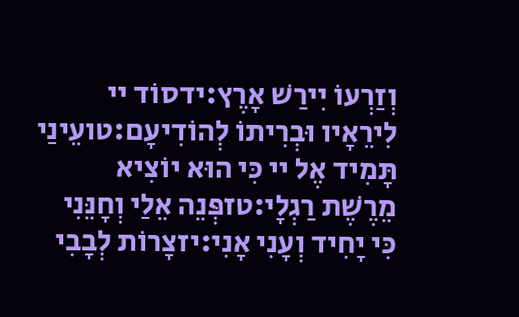וְזַרְעוֹ יִירַשׁ אָרֶץ:ידסוֹד יי לִירֵאָיו וּבְרִיתוֹ לְהוֹדִיעָם:טועֵינַי תָּמִיד אֶל יי כִּי הוּא יוֹצִיא מֵרֶשֶׁת רַגְלָי:טזפְּנֵה אֵלַי וְחָנֵּנִי כִּי יָחִיד וְעָנִי אָנִי:יזצָרוֹת לְבָבִי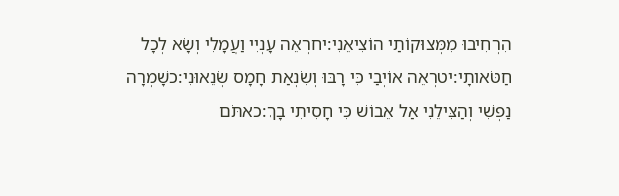הִרְחִיבוּ מִמְּצוּקוֹתַי הוֹצִיאֵנִי:יחרְאֵה עָנְיִי וַעֲמָלִי וְשָׂא לְכָל חַטֹּאותָי:יטרְאֵה אוֹיְבַי כִּי רָבּוּ וְשִׂנְאַת חָמָס שְׂנֵאוּנִי:כשָׁמְרָה נַפְשִׁי וְהַצִּילֵנִי אַל אֵבוֹשׁ כִּי חָסִיתִי בָךְ:כאתֹּם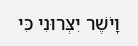וָיֹשֶׁר יִצְּרוּנִי כִּי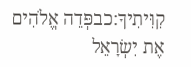קִוִּיתִיךָ:כבפְּדֵה אֱלֹהִים אֶת יִשְׂרָאֵל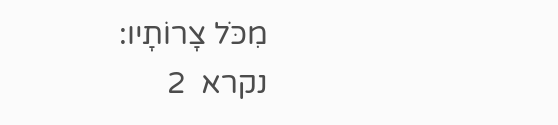מִכֹּל צָרוֹתָיו:
נקרא  2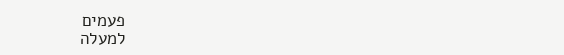פעמים
למעלה